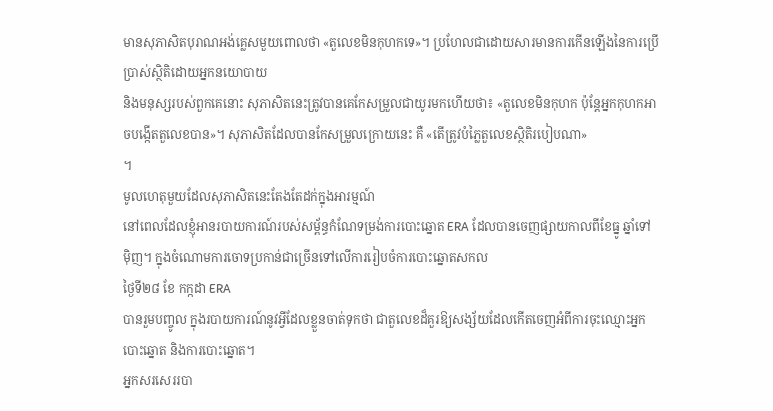មានសុភាសិតបុរាណអង់គ្លេសមួយពោលថា «តួលេខមិនកុហកទេ»។ ប្រហែលជាដោយសារមានការកើនឡើងនៃការប្រើប្រាស់ស្ថិតិដោយអ្នកនយោបាយ
និងមនុស្សរបស់ពួកគេនោះ សុភាសិតនេះត្រូវបានគេកែសម្រួលជាយូរមកហើយថា៖ «តួលេខមិនកុហក ប៉ុន្តែអ្នកកុហកអាចបង្កើតតួលេខបាន»។ សុភាសិតដែលបានកែសម្រួលក្រោយនេះ គឺ «តើត្រូវបំភ្លៃតួលេខស្ថិតិរបៀបណា»
។
មូលហេតុមួយដែលសុភាសិតនេះតែងតែដក់ក្នុងអារម្មណ៍
នៅពេលដែលខ្ញុំអានរបាយការណ៍របស់សម្ព័ន្ធកំណែទម្រង់ការបោះឆ្នោត ERA ដែលបានចេញផ្សាយកាលពីខែធ្នូ ឆ្នាំទៅម៉ិញ។ ក្នុងចំណោមការចោទប្រកាន់ជាច្រើនទៅលើការរៀបចំការបោះឆ្នោតសកល
ថ្ងៃទី២៨ ខែ កក្កដា ERA
បានរួមបញ្ចូល ក្នុងរបាយការណ៍នូវអ្វីដែលខ្លួនចាត់ទុកថា ជាតួលេខដ៏គួរឱ្យសង្ស័យដែលកើតចេញអំពីការចុះឈ្មោះអ្នកបោះឆ្នោត និងការបោះឆ្នោត។
អ្នកសរសេររបា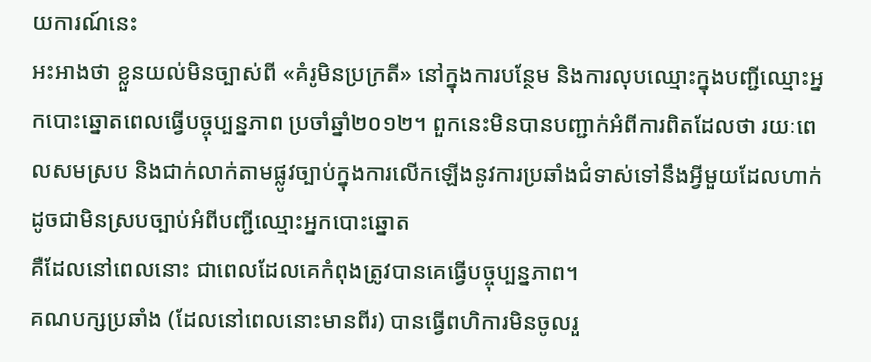យការណ៍នេះ
អះអាងថា ខ្លួនយល់មិនច្បាស់ពី «គំរូមិនប្រក្រតី» នៅក្នុងការបន្ថែម និងការលុបឈ្មោះក្នុងបញ្ជីឈ្មោះអ្នកបោះឆ្នោតពេលធ្វើបច្ចុប្បន្នភាព ប្រចាំឆ្នាំ២០១២។ ពួកនេះមិនបានបញ្ជាក់អំពីការពិតដែលថា រយៈពេលសមស្រប និងជាក់លាក់តាមផ្លូវច្បាប់ក្នុងការលើកឡើងនូវការប្រឆាំងជំទាស់ទៅនឹងអ្វីមួយដែលហាក់ដូចជាមិនស្របច្បាប់អំពីបញ្ជីឈ្មោះអ្នកបោះឆ្នោត
គឺដែលនៅពេលនោះ ជាពេលដែលគេកំពុងត្រូវបានគេធ្វើបច្ចុប្បន្នភាព។
គណបក្សប្រឆាំង (ដែលនៅពេលនោះមានពីរ) បានធ្វើពហិការមិនចូលរួ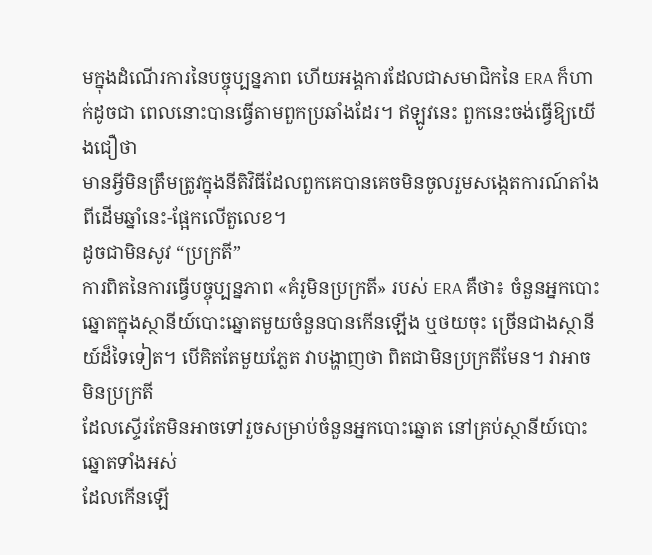មក្នុងដំណើរការនៃបច្ចុប្បន្នភាព ហើយអង្គការដែលជាសមាជិកនៃ ERA ក៏ហាក់ដូចជា ពេលនោះបានធ្វើតាមពួកប្រឆាំងដែរ។ ឥឡូវនេះ ពួកនេះចង់ធ្វើឱ្យយើងជឿថា
មានអ្វីមិនត្រឹមត្រូវក្នុងនីតិវិធីដែលពួកគេបានគេចមិនចូលរួមសង្កេតការណ៍តាំងពីដើមឆ្នាំនេះ-ផ្អែកលើតួលេខ។
ដូចជាមិនសូវ “ប្រក្រតី”
ការពិតនៃការធ្វើបច្ចុប្បន្នភាព «គំរូមិនប្រក្រតី» របស់ ERA គឺថា៖ ចំនួនអ្នកបោះឆ្នោតក្នុងស្ថានីយ៍បោះឆ្នោតមួយចំនួនបានកើនឡើង ឬថយចុះ ច្រើនជាងស្ថានីយ៍ដ៏ទៃទៀត។ បើគិតតែមួយភ្លែត វាបង្ហាញថា ពិតជាមិនប្រក្រតីមែន។ វាអាចមិនប្រក្រតី
ដែលស្ទើរតែមិនអាចទៅរួចសម្រាប់ចំនួនអ្នកបោះឆ្នោត នៅគ្រប់ស្ថានីយ៍បោះឆ្នោតទាំងអស់
ដែលកើនឡើ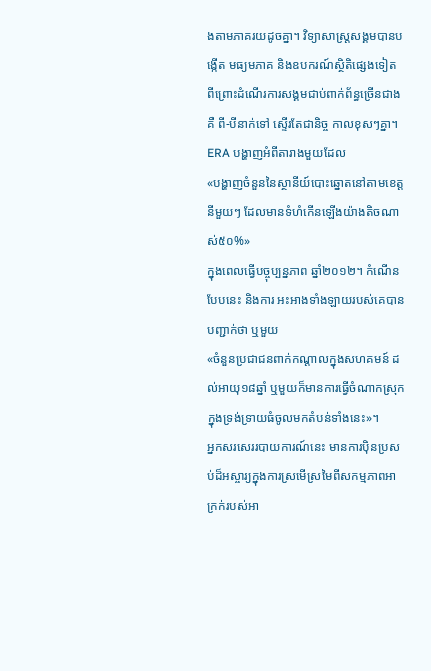ងតាមភាគរយដូចគ្នា។ វិទ្យាសាស្ត្រសង្គមបានបង្កើត មធ្យមភាគ និងឧបករណ៍ស្ថិតិផ្សេងទៀត
ពីព្រោះដំណើរការសង្គមជាប់ពាក់ព័ន្ធច្រើនជាង គឺ ពី-បីនាក់ទៅ ស្ទើរតែជានិច្ច កាលខុសៗគ្នា។
ERA បង្ហាញអំពីតារាងមួយដែល
«បង្ហាញចំនួននៃស្ថានីយ៍បោះឆ្នោតនៅតាមខេត្តនីមួយៗ ដែលមានទំហំកើនឡើងយ៉ាងតិចណាស់៥០%»
ក្នុងពេលធ្វើបច្ចុប្បន្នភាព ឆ្នាំ២០១២។ កំណើនបែបនេះ និងការ អះអាងទាំងឡាយរបស់គេបានបញ្ជាក់ថា ឬមួយ
«ចំនួនប្រជាជនពាក់កណ្តាលក្នុងសហគមន៍ ដល់អាយុ១៨ឆ្នាំ ឬមួយក៏មានការធ្វើចំណាកស្រុកក្នុងទ្រង់ទ្រាយធំចូលមកតំបន់ទាំងនេះ»។
អ្នកសរសេររបាយការណ៍នេះ មានការប៉ិនប្រសប់ដ៏អស្ចារ្យក្នុងការស្រមើស្រមៃពីសកម្មភាពអាក្រក់របស់អា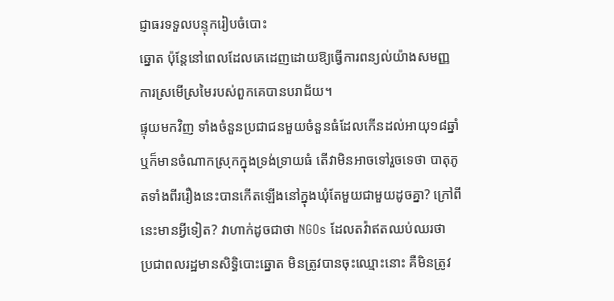ជ្ញាធរទទួលបន្ទុករៀបចំបោះ
ឆ្នោត ប៉ុន្តែនៅពេលដែលគេដេញដោយឱ្យធ្វើការពន្យល់យ៉ាងសមញ្ញ ការស្រមើស្រមៃរបស់ពួកគេបានបរាជ័យ។
ផ្ទុយមកវិញ ទាំងចំនួនប្រជាជនមួយចំនួនធំដែលកើនដល់អាយុ១៨ឆ្នាំ ឬក៏មានចំណាកស្រុកក្នុងទ្រង់ទ្រាយធំ តើវាមិនអាចទៅរួចទេថា បាតុភូតទាំងពីររឿងនេះបានកើតឡើងនៅក្នុងឃុំតែមួយជាមួយដូចគ្នា? ក្រៅពីនេះមានអ្វីទៀត? វាហាក់ដូចជាថា NGOs ដែលតវ៉ាឥតឈប់ឈរថា
ប្រជាពលរដ្ឋមានសិទ្ធិបោះឆ្នោត មិនត្រូវបានចុះឈ្មោះនោះ គឺមិនត្រូវ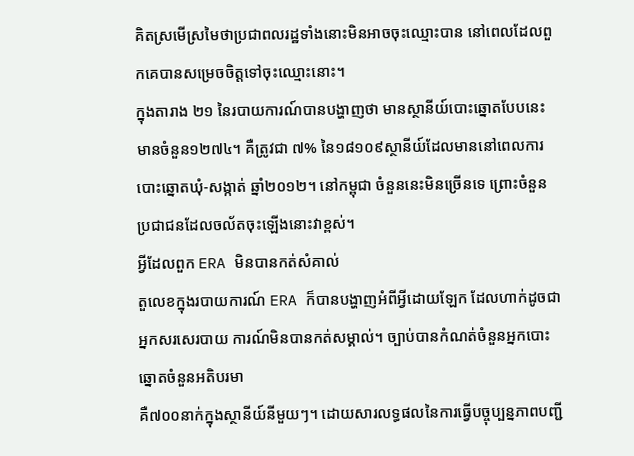គិតស្រមើស្រមៃថាប្រជាពលរដ្ឋទាំងនោះមិនអាចចុះឈ្មោះបាន នៅពេលដែលពួកគេបានសម្រេចចិត្តទៅចុះឈ្មោះនោះ។
ក្នុងតារាង ២១ នៃរបាយការណ៍បានបង្ហាញថា មានស្ថានីយ៍បោះឆ្នោតបែបនេះមានចំនួន១២៧៤។ គឺត្រូវជា ៧% នៃ១៨១០៩ស្ថានីយ៍ដែលមាននៅពេលការបោះឆ្នោតឃុំ-សង្កាត់ ឆ្នាំ២០១២។ នៅកម្ពុជា ចំនួននេះមិនច្រើនទេ ព្រោះចំនួនប្រជាជនដែលចល័តចុះឡើងនោះវាខ្ពស់។
អ្វីដែលពួក ERA មិនបានកត់សំគាល់
តួលេខក្នុងរបាយការណ៍ ERA ក៏បានបង្ហាញអំពីអ្វីដោយឡែក ដែលហាក់ដូចជាអ្នកសរសេរបាយ ការណ៍មិនបានកត់សម្គាល់។ ច្បាប់បានកំណត់ចំនួនអ្នកបោះឆ្នោតចំនួនអតិបរមា
គឺ៧០០នាក់ក្នុងស្ថានីយ៍នីមួយៗ។ ដោយសារលទ្ធផលនៃការធ្វើបច្ចុប្បន្នភាពបញ្ជី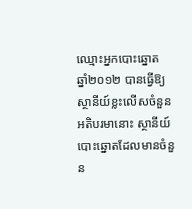ឈ្មោះអ្នកបោះឆ្នោត
ឆ្នាំ២០១២ បានធ្វើឱ្យស្ថានីយ៍ខ្លះលើសចំនួនអតិបរមានោះ ស្ថានីយ៍បោះឆ្នោតដែលមានចំនួន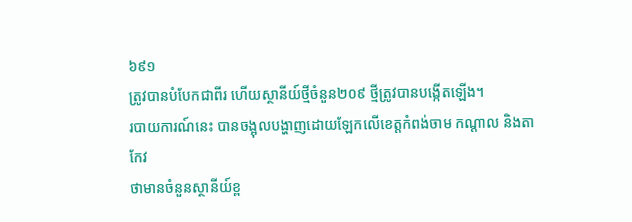៦៩១
ត្រូវបានបំបែកជាពីរ ហើយស្ថានីយ៍ថ្មីចំនួន២០៩ ថ្មីត្រូវបានបង្កើតឡើង។
របាយការណ៍នេះ បានចង្អុលបង្ហាញដោយឡែកលើខេត្តកំពង់ចាម កណ្តាល និងតាកែវ
ថាមានចំនួនស្ថានីយ៍ខ្ព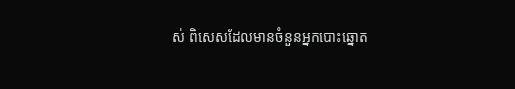ស់ ពិសេសដែលមានចំនួនអ្នកបោះឆ្នោត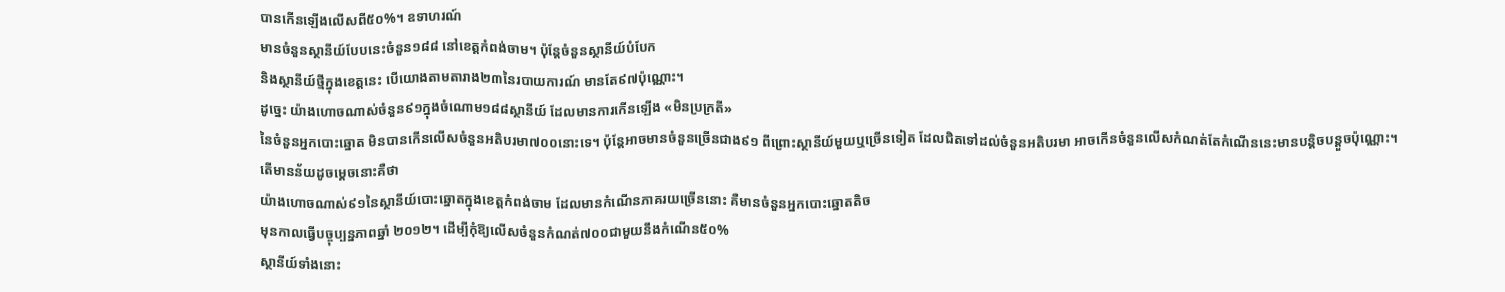បានកើនឡើងលើសពី៥០%។ ឧទាហរណ៍
មានចំនួនស្ថានីយ៍បែបនេះចំនួន១៨៨ នៅខេត្តកំពង់ចាម។ ប៉ុន្តែចំនួនស្ថានីយ៍បំបែក
និងស្ថានីយ៍ថ្មីក្នុងខេត្តនេះ បើយោងតាមតារាង២៣នៃរបាយការណ៍ មានតែ៩៧ប៉ុណ្ណោះ។
ដូច្នេះ យ៉ាងហោចណាស់ចំនួន៩១ក្នុងចំណោម១៨៨ស្ថានីយ៍ ដែលមានការកើនឡើង «មិនប្រក្រតី»
នៃចំនួនអ្នកបោះឆ្នោត មិនបានកើនលើសចំនួនអតិបរមា៧០០នោះទេ។ ប៉ុន្តែអាចមានចំនួនច្រើនជាង៩១ ពីព្រោះស្ថានីយ៍មួយឬច្រើនទៀត ដែលជិតទៅដល់ចំនួនអតិបរមា អាចកើនចំនួនលើសកំណត់តែកំណើននេះមានបន្តិចបន្តួចប៉ុណ្ណោះ។
តើមានន័យដូចម្ដេចនោះគឺថា
យ៉ាងហោចណាស់៩១នៃស្ថានីយ៍បោះឆ្នោតក្នុងខេត្តកំពង់ចាម ដែលមានកំណើនភាគរយច្រើននោះ គឺមានចំនួនអ្នកបោះឆ្នោតតិច
មុនកាលធ្វើបច្ចុប្បន្នភាពឆ្នាំ ២០១២។ ដើម្បីកុំឱ្យលើសចំនួនកំណត់៧០០ជាមួយនឹងកំណើន៥០%
ស្ថានីយ៍ទាំងនោះ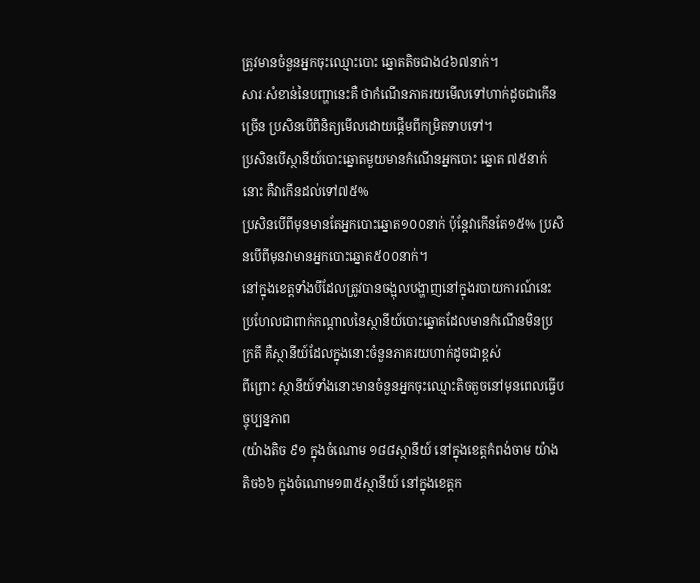ត្រូវមានចំនួនអ្នកចុះឈ្មោះបោះ ឆ្នោតតិចជាង៤៦៧នាក់។
សារៈសំខាន់នៃបញ្ហានេះគឺ ថាកំណើនភាគរយមើលទៅហាក់ដូចជាកើនច្រើន ប្រសិនបើពិនិត្យមើលដោយផ្តើមពីកម្រិតទាបទៅ។
ប្រសិនបើស្ថានីយ៍បោះឆ្នោតមួយមានកំណើនអ្នកបោះ ឆ្នោត ៧៥នាក់នោះ គឺវាកើនដល់ទៅ៧៥%
ប្រសិនបើពីមុនមានតែអ្នកបោះឆ្នោត១០០នាក់ ប៉ុន្តែវាកើនតែ១៥% ប្រសិនបើពីមុនវាមានអ្នកបោះឆ្នោត៥០០នាក់។
នៅក្នុងខេត្តទាំងបីដែលត្រូវបានចង្អុលបង្ហាញនៅក្នុងរបាយការណ៍នេះ
ប្រហែលជាពាក់កណ្តាលនៃស្ថានីយ៍បោះឆ្នោតដែលមានកំណើនមិនប្រក្រតី គឺស្ថានីយ៍ដែលក្នុងនោះចំនួនភាគរយហាក់ដូចជាខ្ពស់
ពីព្រោះ ស្ថានីយ៍ទាំងនោះមានចំនួនអ្នកចុះឈ្មោះតិចតួចនៅមុនពេលធ្វើបច្ចុប្បន្នភាព
(យ៉ាងតិច ៩១ ក្នុងចំណោម ១៨៨ស្ថានីយ៍ នៅក្នុងខេត្តកំពង់ចាម យ៉ាងតិច៦៦ ក្នុងចំណោម១៣៥ស្ថានីយ៍ នៅក្នុងខេត្តក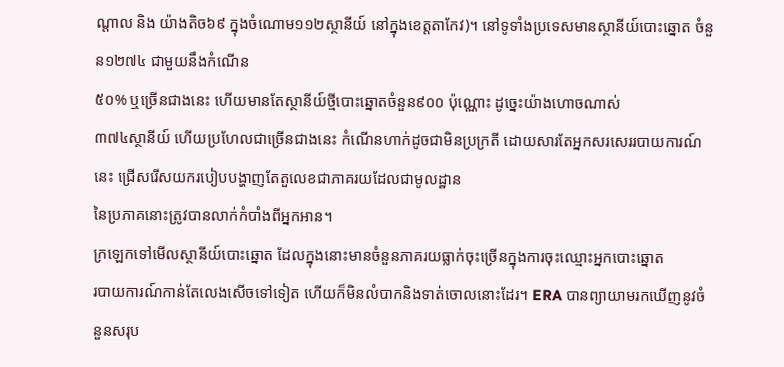ណ្តាល និង យ៉ាងតិច៦៩ ក្នុងចំណោម១១២ស្ថានីយ៍ នៅក្នុងខេត្តតាកែវ)។ នៅទូទាំងប្រទេសមានស្ថានីយ៍បោះឆ្នោត ចំនួន១២៧៤ ជាមួយនឹងកំណើន
៥០% ឬច្រើនជាងនេះ ហើយមានតែស្ថានីយ៍ថ្មីបោះឆ្នោតចំនួន៩០០ ប៉ុណ្ណោះ ដូច្នេះយ៉ាងហោចណាស់
៣៧៤ស្ថានីយ៍ ហើយប្រហែលជាច្រើនជាងនេះ កំណើនហាក់ដូចជាមិនប្រក្រតី ដោយសារតែអ្នកសរសេររបាយការណ៍នេះ ជ្រើសរើសយករបៀបបង្ហាញតែតួលេខជាភាគរយដែលជាមូលដ្ឋាន
នៃប្រភាគនោះត្រូវបានលាក់កំបាំងពីអ្នកអាន។
ក្រឡេកទៅមើលស្ថានីយ៍បោះឆ្នោត ដែលក្នុងនោះមានចំនួនភាគរយធ្លាក់ចុះច្រើនក្នុងការចុះឈ្មោះអ្នកបោះឆ្នោត
របាយការណ៍កាន់តែលេងសើចទៅទៀត ហើយក៏មិនលំបាកនិងទាត់ចោលនោះដែរ។ ERA បានព្យាយាមរកឃើញនូវចំនួនសរុប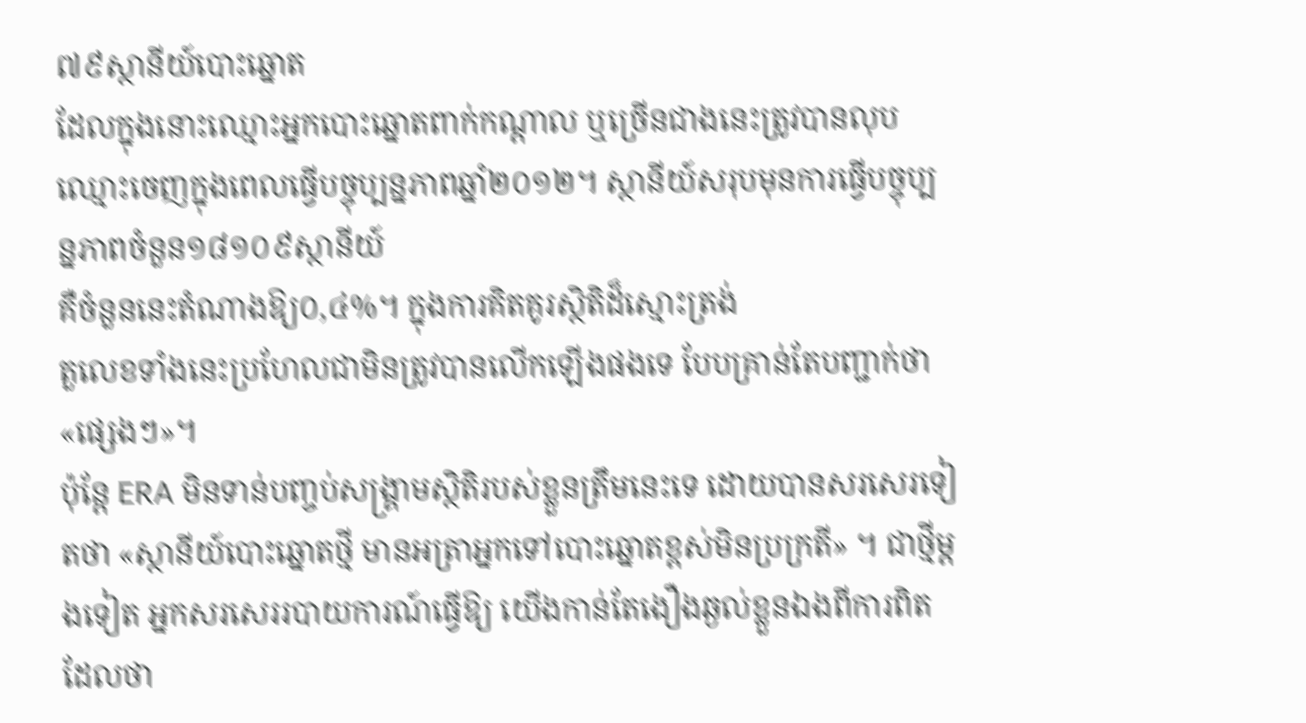៧៩ស្ថានីយ៍បោះឆ្នោត
ដែលក្នុងនោះឈ្មោះអ្នកបោះឆ្នោតពាក់កណ្តាល ឬច្រើនជាងនេះត្រូវបានលុបឈ្មោះចេញក្នុងពេលធ្វើបច្ចុប្បន្នភាពឆ្នាំ២០១២។ ស្ថានីយ៍សរុបមុនការធ្វើបច្ចុប្បន្នភាពចំនួន១៨១០៩ស្ថានីយ៍
គឺចំនួននេះតំណាងឱ្យ០,៤%។ ក្នុងការគិតគូរស្ថិតិដ៏ស្មោះត្រង់
តួលេខទាំងនេះប្រហែលជាមិនត្រូវបានលើកឡើងផងទេ បែបគ្រាន់តែបញ្ជាក់ថា «ផ្សេងៗ»។
ប៉ុន្តែ ERA មិនទាន់បញ្ចប់សង្គ្រាមស្ថិតិរបស់ខ្លួនត្រឹមនេះទេ ដោយបានសរសេរទៀតថា «ស្ថានីយ៍បោះឆ្នោតថ្មី មានអត្រាអ្នកទៅបោះឆ្នោតខ្ពស់មិនប្រក្រតី» ។ ជាថ្មីម្ដងទៀត អ្នកសរសេររបាយការណ៍ធ្វើឱ្យ យើងកាន់តែងឿងឆ្ងល់ខ្លួនឯងពីការពិតដែលថា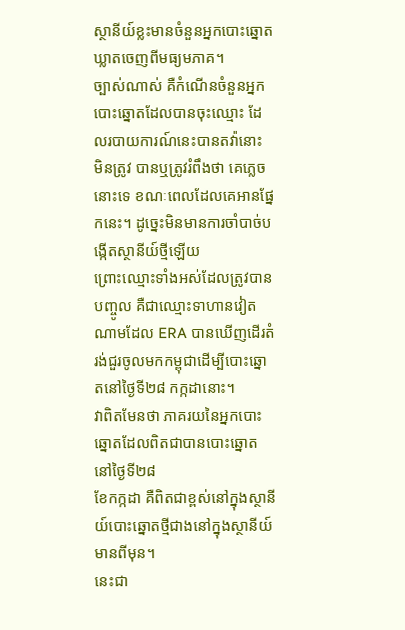ស្ថានីយ៍ខ្លះមានចំនួនអ្នកបោះឆ្នោតឃ្លាតចេញពីមធ្យមភាគ។
ច្បាស់ណាស់ គឺកំណើនចំនួនអ្នកបោះឆ្នោតដែលបានចុះឈ្មោះ ដែលរបាយការណ៍នេះបានតវ៉ានោះ
មិនត្រូវ បានឬត្រូវរំពឹងថា គេភ្លេចនោះទេ ខណៈពេលដែលគេអានផ្នែកនេះ។ ដូច្នេះមិនមានការចាំបាច់បង្កើតស្ថានីយ៍ថ្មីឡើយ
ព្រោះឈ្មោះទាំងអស់ដែលត្រូវបានបញ្ចូល គឺជាឈ្មោះទាហានវៀតណាមដែល ERA បានឃើញដើរតំរង់ជួរចូលមកកម្ពុជាដើម្បីបោះឆ្នោតនៅថ្ងៃទី២៨ កក្កដានោះ។
វាពិតមែនថា ភាគរយនៃអ្នកបោះឆ្នោតដែលពិតជាបានបោះឆ្នោត នៅថ្ងៃទី២៨
ខែកក្កដា គឺពិតជាខ្ពស់នៅក្នុងស្ថានីយ៍បោះឆ្នោតថ្មីជាងនៅក្នុងស្ថានីយ៍មានពីមុន។
នេះជា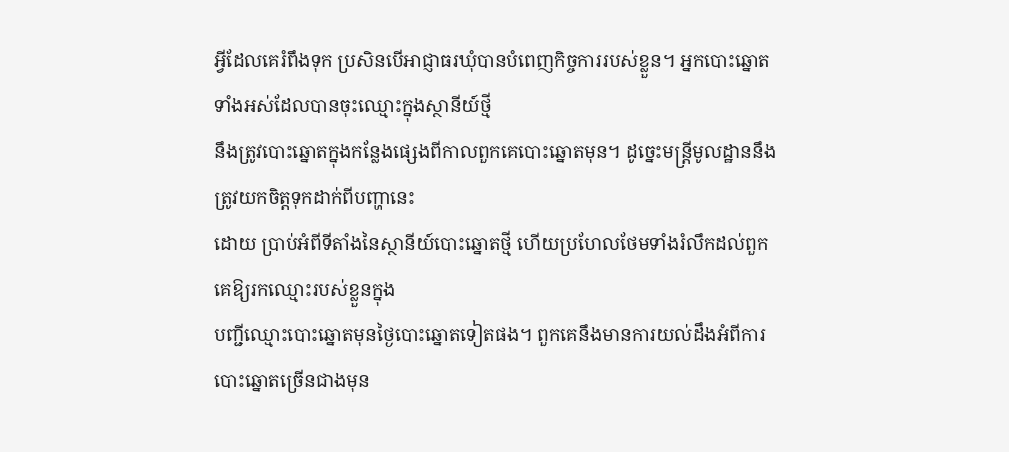អ្វីដែលគេរំពឹងទុក ប្រសិនបើអាជ្ញាធរឃុំបានបំពេញកិច្ចការរបស់ខ្លួន។ អ្នកបោះឆ្នោតទាំងអស់ដែលបានចុះឈ្មោះក្នុងស្ថានីយ៍ថ្មី
នឹងត្រូវបោះឆ្នោតក្នុងកន្លែងផ្សេងពីកាលពួកគេបោះឆ្នោតមុន។ ដូច្នេះមន្ត្រីមូលដ្ឋាននឹងត្រូវយកចិត្តទុកដាក់ពីបញ្ហានេះ
ដោយ ប្រាប់អំពីទីតាំងនៃស្ថានីយ៍បោះឆ្នោតថ្មី ហើយប្រហែលថែមទាំងរំលឹកដល់ពួកគេឱ្យរកឈ្មោះរបស់ខ្លួនក្នុង
បញ្ជីឈ្មោះបោះឆ្នោតមុនថ្ងៃបោះឆ្នោតទៀតផង។ ពួកគេនឹងមានការយល់ដឹងអំពីការបោះឆ្នោតច្រើនជាងមុន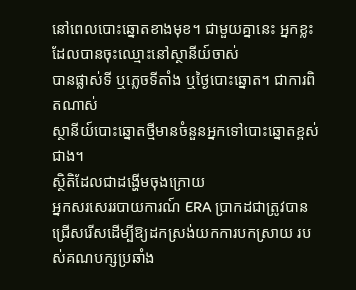នៅពេលបោះឆ្នោតខាងមុខ។ ជាមួយគ្នានេះ អ្នកខ្លះដែលបានចុះឈ្មោះនៅស្ថានីយ៍ចាស់
បានផ្លាស់ទី ឬភ្លេចទីតាំង ឬថ្ងៃបោះឆ្នោត។ ជាការពិតណាស់
ស្ថានីយ៍បោះឆ្នោតថ្មីមានចំនួនអ្នកទៅបោះឆ្នោតខ្ពស់ជាង។
ស្ថិតិដែលជាដង្ហើមចុងក្រោយ
អ្នកសរសេររបាយការណ៍ ERA ប្រាកដជាត្រូវបានជ្រើសរើសដើម្បីឱ្យដកស្រង់យកការបកស្រាយ របស់គណបក្សប្រឆាំង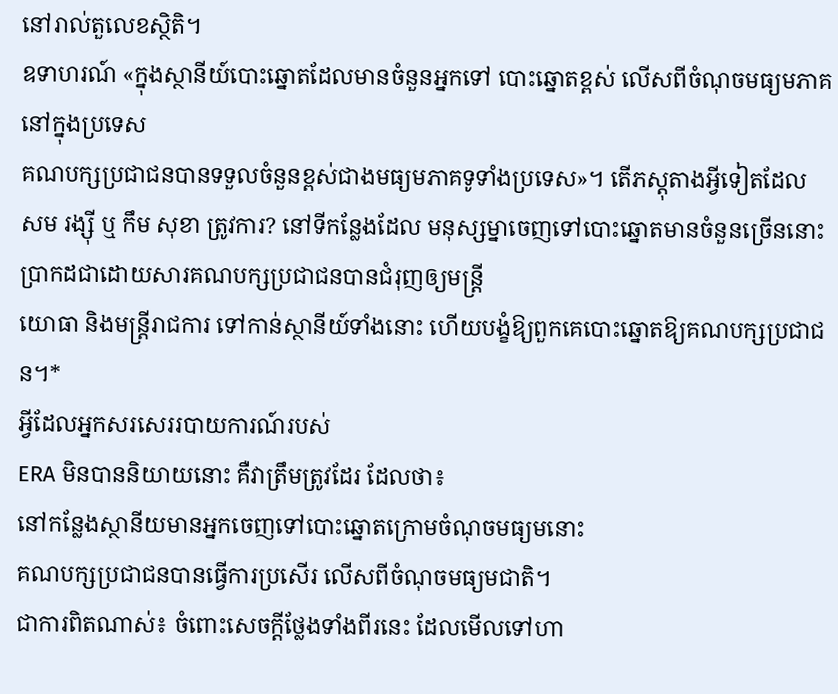នៅរាល់តួលេខស្ថិតិ។
ឧទាហរណ៍ «ក្នុងស្ថានីយ៍បោះឆ្នោតដែលមានចំនួនអ្នកទៅ បោះឆ្នោតខ្ពស់ លើសពីចំណុចមធ្យមភាគនៅក្នុងប្រទេស
គណបក្សប្រជាជនបានទទួលចំនួនខ្ពស់ជាងមធ្យមភាគទូទាំងប្រទេស»។ តើភស្តុតាងអ្វីទៀតដែល
សម រង្ស៊ី ឬ កឹម សុខា ត្រូវការ? នៅទីកន្លែងដែល មនុស្សម្នាចេញទៅបោះឆ្នោតមានចំនួនច្រើននោះ ប្រាកដជាដោយសារគណបក្សប្រជាជនបានជំរុញឲ្យមន្ត្រី
យោធា និងមន្ត្រីរាជការ ទៅកាន់ស្ថានីយ៍ទាំងនោះ ហើយបង្ខំឱ្យពួកគេបោះឆ្នោតឱ្យគណបក្សប្រជាជន។*
អ្វីដែលអ្នកសរសេររបាយការណ៍របស់
ERA មិនបាននិយាយនោះ គឺវាត្រឹមត្រូវដែរ ដែលថា៖
នៅកន្លែងស្ថានីយមានអ្នកចេញទៅបោះឆ្នោតក្រោមចំណុចមធ្យមនោះ
គណបក្សប្រជាជនបានធ្វើការប្រសើរ លើសពីចំណុចមធ្យមជាតិ។
ជាការពិតណាស់៖ ចំពោះសេចក្ដីថ្លែងទាំងពីរនេះ ដែលមើលទៅហា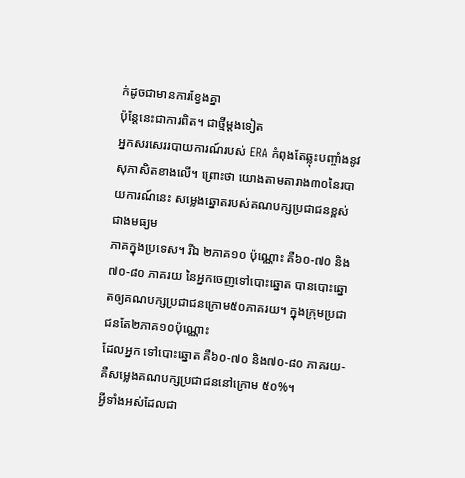ក់ដូចជាមានការខ្វែងគ្នា
ប៉ុន្ដែនេះជាការពិត។ ជាថ្មីម្តងទៀត
អ្នកសរសេររបាយការណ៍របស់ ERA កំពុងតែឆ្លុះបញ្ចាំងនូវសុភាសិតខាងលើ។ ព្រោះថា យោងតាមតារាង៣០នៃរបាយការណ៍នេះ សម្លេងឆ្នោតរបស់គណបក្សប្រជាជនខ្ពស់ជាងមធ្យម
ភាគក្នុងប្រទេស។ រីឯ ២ភាគ១០ ប៉ុណ្ណោះ គឺ៦០-៧០ និង៧០-៨០ ភាគរយ នៃអ្នកចេញទៅបោះឆ្នោត បានបោះឆ្នោតឲ្យគណបក្សប្រជាជនក្រោម៥០ភាគរយ។ ក្នុងក្រុមប្រជាជនតែ២ភាគ១០ប៉ុណ្ណោះ
ដែលអ្នក ទៅបោះឆ្នោត គឺ៦០-៧០ និង៧០-៨០ ភាគរយ-គឺសម្លេងគណបក្សប្រជាជននៅក្រោម ៥០%។
អ្វីទាំងអស់ដែលជា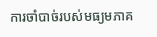ការចាំបាច់របស់មធ្យមភាគ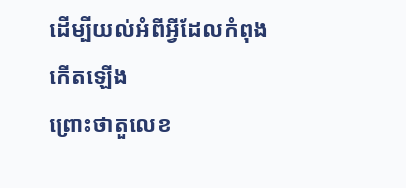ដើម្បីយល់អំពីអ្វីដែលកំពុងកើតឡើង
ព្រោះថាតួលេខ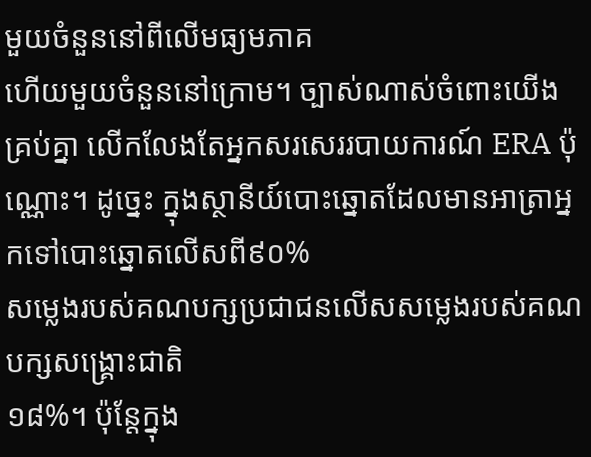មួយចំនួននៅពីលើមធ្យមភាគ
ហើយមួយចំនួននៅក្រោម។ ច្បាស់ណាស់ចំពោះយើងគ្រប់គ្នា លើកលែងតែអ្នកសរសេររបាយការណ៍ ERA ប៉ុណ្ណោះ។ ដូច្នេះ ក្នុងស្ថានីយ៍បោះឆ្នោតដែលមានអាត្រាអ្នកទៅបោះឆ្នោតលើសពី៩០%
សម្លេងរបស់គណបក្សប្រជាជនលើសសម្លេងរបស់គណបក្សសង្គ្រោះជាតិ
១៨%។ ប៉ុន្តែក្នុង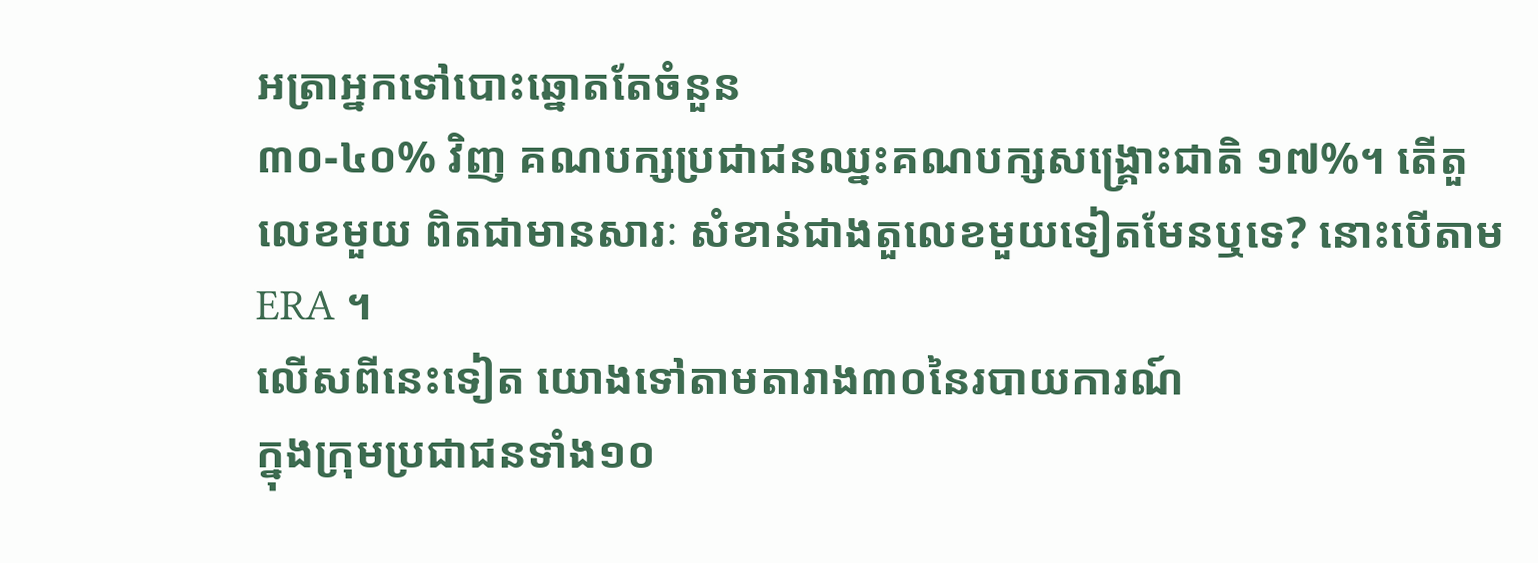អត្រាអ្នកទៅបោះឆ្នោតតែចំនួន
៣០-៤០% វិញ គណបក្សប្រជាជនឈ្នះគណបក្សសង្គ្រោះជាតិ ១៧%។ តើតួលេខមួយ ពិតជាមានសារៈ សំខាន់ជាងតួលេខមួយទៀតមែនឬទេ? នោះបើតាម ERA ។
លើសពីនេះទៀត យោងទៅតាមតារាង៣០នៃរបាយការណ៍
ក្នុងក្រុមប្រជាជនទាំង១០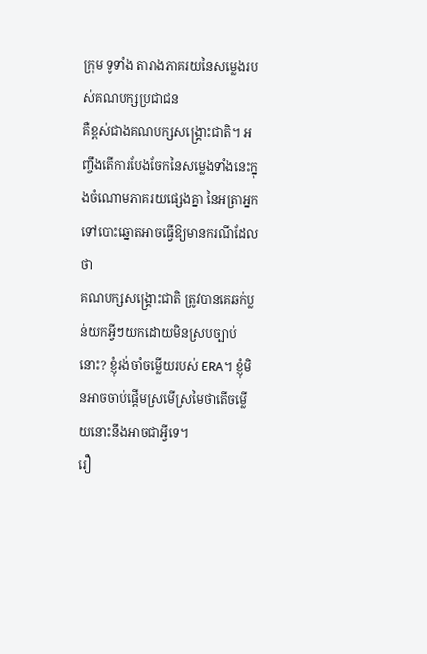ក្រុម ទូទាំង តារាងភាគរយនៃសម្លេងរបស់គណបក្សប្រជាជន
គឺខ្ពស់ជាងគណបក្សសង្គ្រោះជាតិ។ អញ្ចឹងតើការបែងចែកនៃសម្លេងទាំងនេះក្នុងចំណោមភាគរយផ្សេងគ្នា នៃអត្រាអ្នកទៅបោះឆ្នោតអាចធ្វើឱ្យមានករណីដែលថា
គណបក្សសង្គ្រោះជាតិ ត្រូវបានគេឆក់ប្លន់យកអ្វីៗយកដោយមិនស្របច្បាប់នោះ? ខ្ញុំរង់ចាំចម្លើយរបស់ ERA។ ខ្ញុំមិនអាចចាប់ផ្តើមស្រមើស្រមៃថាតើចម្លើយនោះនឹងអាចជាអ្វីទេ។
រឿ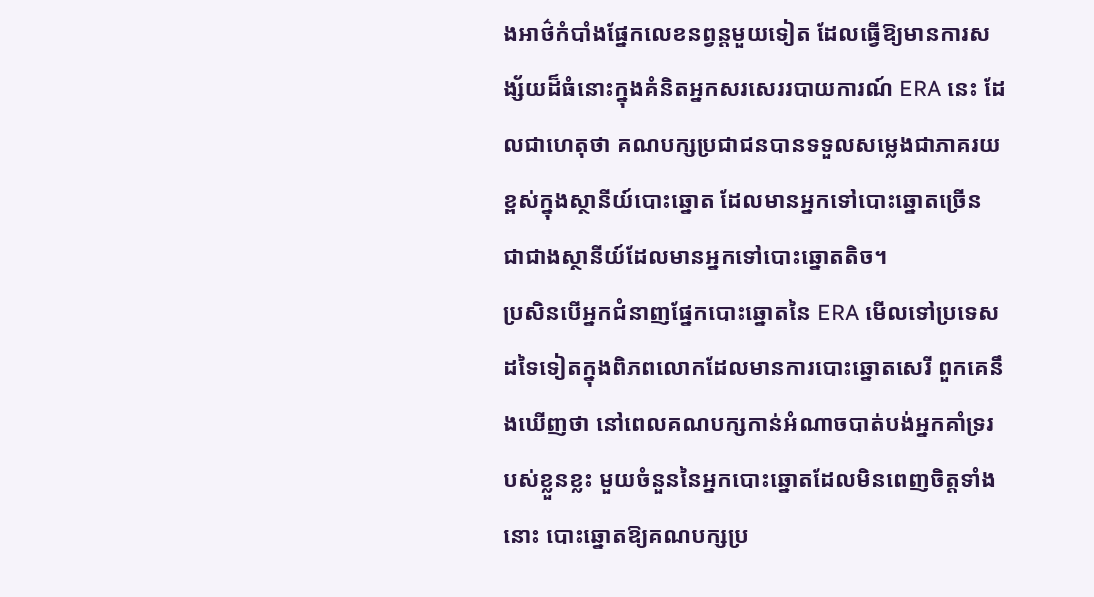ងអាថ៌កំបាំងផ្នែកលេខនព្វន្ដមួយទៀត ដែលធ្វើឱ្យមានការសង្ស័យដ៏ធំនោះក្នុងគំនិតអ្នកសរសេររបាយការណ៍ ERA នេះ ដែលជាហេតុថា គណបក្សប្រជាជនបានទទួលសម្លេងជាភាគរយខ្ពស់ក្នុងស្ថានីយ៍បោះឆ្នោត ដែលមានអ្នកទៅបោះឆ្នោតច្រើន ជាជាងស្ថានីយ៍ដែលមានអ្នកទៅបោះឆ្នោតតិច។
ប្រសិនបើអ្នកជំនាញផ្នែកបោះឆ្នោតនៃ ERA មើលទៅប្រទេសដទៃទៀតក្នុងពិភពលោកដែលមានការបោះឆ្នោតសេរី ពួកគេនឹងឃើញថា នៅពេលគណបក្សកាន់អំណាចបាត់បង់អ្នកគាំទ្ររបស់ខ្លួនខ្លះ មួយចំនួននៃអ្នកបោះឆ្នោតដែលមិនពេញចិត្តទាំងនោះ បោះឆ្នោតឱ្យគណបក្សប្រ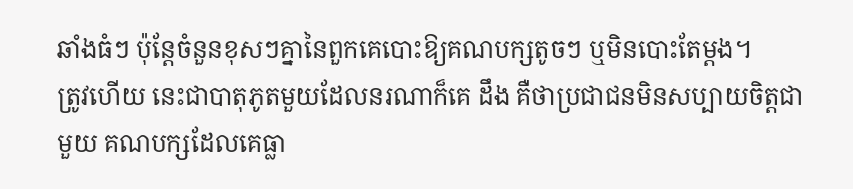ឆាំងធំៗ ប៉ុន្តែចំនួនខុសៗគ្នានៃពួកគេបោះឱ្យគណបក្សតូចៗ ឬមិនបោះតែម្ដង។
ត្រូវហើយ នេះជាបាតុភូតមួយដែលនរណាក៏គេ ដឹង គឺថាប្រជាជនមិនសប្បាយចិត្តជាមួយ គណបក្សដែលគេធ្លា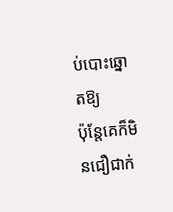ប់បោះឆ្នោតឱ្យ
ប៉ុន្តែគេក៏មិនជឿជាក់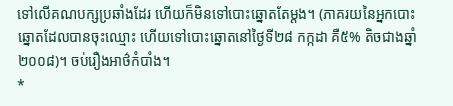ទៅលើគណបក្សប្រឆាំងដែរ ហើយក៏មិនទៅបោះឆ្នោតតែម្ដង។ (ភាគរយនៃអ្នកបោះឆ្នោតដែលបានចុះឈ្មោះ ហើយទៅបោះឆ្នោតនៅថ្ងៃទី២៨ កក្កដា គឺ៥% តិចជាងឆ្នាំ ២០០៨)។ ចប់រឿងអាថ៌កំបាំង។
*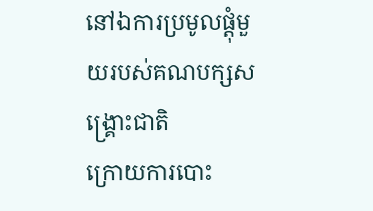នៅឯការប្រមូលផ្តុំមួយរបស់គណបក្សសង្គ្រោះជាតិ
ក្រោយការបោះ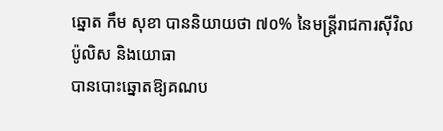ឆ្នោត កឹម សុខា បាននិយាយថា ៧០% នៃមន្ត្រីរាជការស៊ីវិល
ប៉ូលិស និងយោធា
បានបោះឆ្នោតឱ្យគណប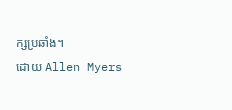ក្សប្រឆាំង។
ដោយ Allen Myers